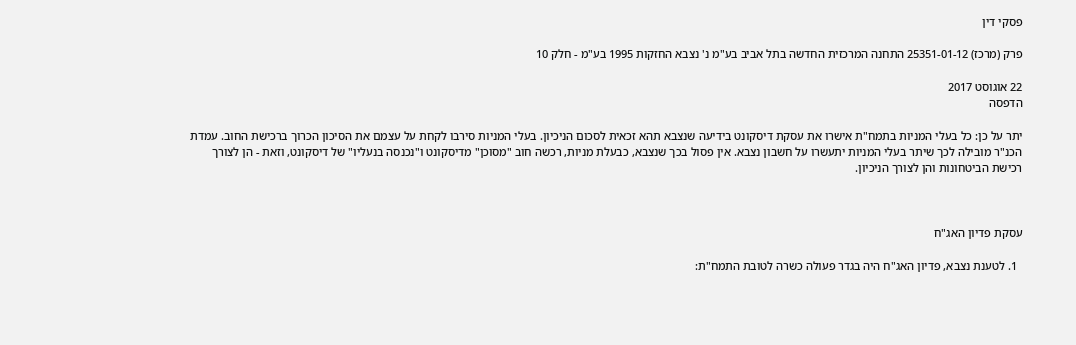פסקי דין

פרק (מרכז) 25351-01-12 התחנה המרכזית החדשה בתל אביב בע"מ נ' נצבא החזקות 1995 בע"מ - חלק 10

22 אוגוסט 2017
הדפסה

יתר על כן: כל בעלי המניות בתמח"ת אישרו את עסקת דיסקונט בידיעה שנצבא תהא זכאית לסכום הניכיון. בעלי המניות סירבו לקחת על עצמם את הסיכון הכרוך ברכישת החוב. עמדת הכנ"ר מובילה לכך שיתר בעלי המניות יתעשרו על חשבון נצבא. אין פסול בכך שנצבא, כבעלת מניות, רכשה חוב "מסוכן" מדיסקונט ו"נכנסה בנעליו" של דיסקונט, וזאת - הן לצורך רכישת הביטחונות והן לצורך הניכיון.



עסקת פדיון האג"ח

  1. לטענת נצבא, פדיון האג"ח היה בגדר פעולה כשרה לטובת התמח"ת: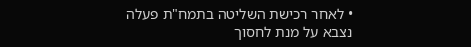• לאחר רכישת השליטה בתמח"ת פעלה נצבא על מנת לחסוך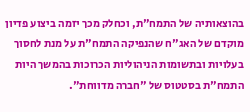בהוצאותיה של התמח"ת, וכחלק מכך יזמה ביצוע פדיון מוקדם של האג"ח שהנפיקה התמח"ת על מנת לחסוך בעלויות ובתשומות הניהוליות הכרוכות בהמשך היות התמח"ת בסטטוס של "חברה מדווחת".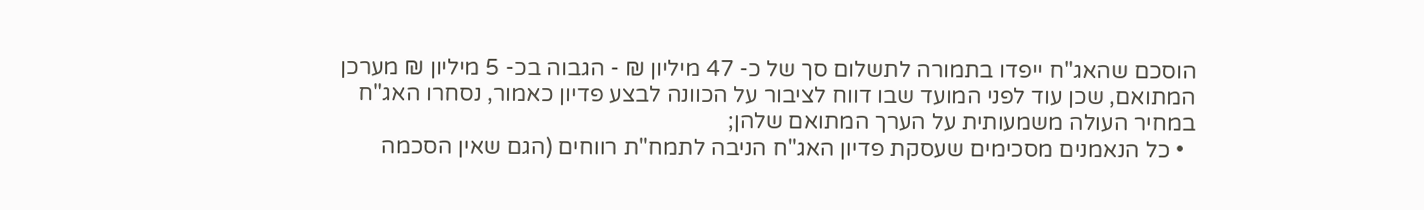הוסכם שהאג"ח ייפדו בתמורה לתשלום סך של כ- 47 מיליון ₪ - הגבוה בכ- 5 מיליון ₪ מערכן המתואם, שכן עוד לפני המועד שבו דווח לציבור על הכוונה לבצע פדיון כאמור, נסחרו האג"ח במחיר העולה משמעותית על הערך המתואם שלהן;
  • כל הנאמנים מסכימים שעסקת פדיון האג"ח הניבה לתמח"ת רווחים (הגם שאין הסכמה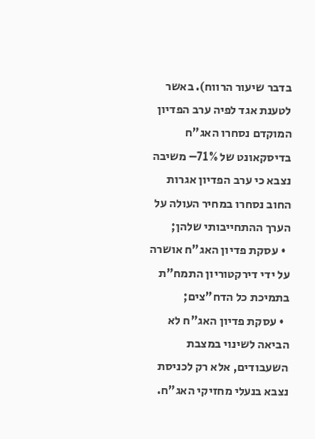בדבר שיעור הרווח). באשר לטענת אגד לפיה ערב הפדיון המוקדם נסחרו האג"ח בדיסקאונט של 71%– משיבה נצבא כי ערב הפדיון אגרות החוב נסחרו במחיר העולה על הערך ההתחייבותי שלהן;
  • עסקת פדיון האג"ח אושרה על ידי דירקטוריון התמח"ת בתמיכת כל הדח"צים;
  • עסקת פדיון האג"ח לא הביאה לשינוי במצבת השעבודים, אלא רק לכניסת נצבא בנעלי מחזיקי האג"ח.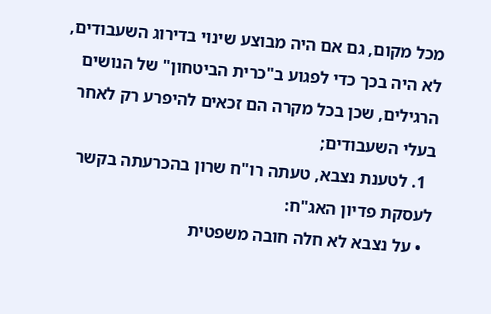מכל מקום, גם אם היה מבוצע שינוי בדירוג השעבודים, לא היה בכך כדי לפגוע ב"כרית הביטחון" של הנושים הרגילים, שכן בכל מקרה הם זכאים להיפרע רק לאחר בעלי השעבודים;
  1. לטענת נצבא, טעתה רו"ח שרון בהכרעתה בקשר לעסקת פדיון האג"ח:
  • על נצבא לא חלה חובה משפטית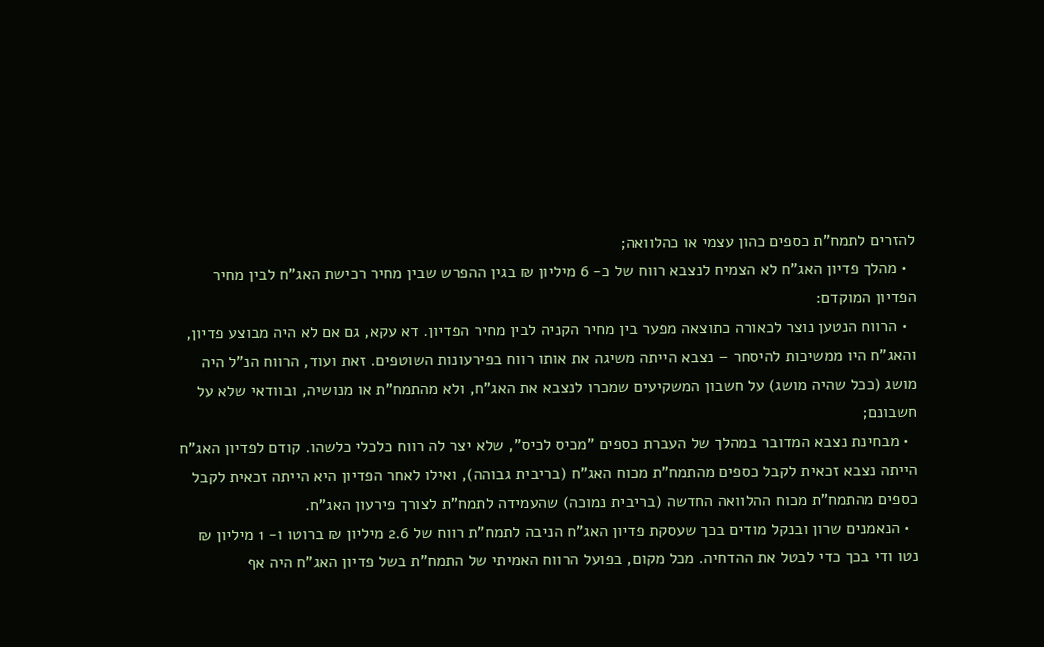להזרים לתמח"ת כספים כהון עצמי או כהלוואה;
  • מהלך פדיון האג"ח לא הצמיח לנצבא רווח של כ- 6 מיליון ₪ בגין ההפרש שבין מחיר רכישת האג"ח לבין מחיר הפדיון המוקדם:
  • הרווח הנטען נוצר לכאורה כתוצאה מפער בין מחיר הקניה לבין מחיר הפדיון. דא עקא, גם אם לא היה מבוצע פדיון, והאג"ח היו ממשיכות להיסחר – נצבא הייתה משיגה את אותו רווח בפירעונות השוטפים. זאת ועוד, הרווח הנ"ל היה מושג (ככל שהיה מושג) על חשבון המשקיעים שמכרו לנצבא את האג"ח, ולא מהתמח"ת או מנושיה, ובוודאי שלא על חשבונם;
  • מבחינת נצבא המדובר במהלך של העברת כספים "מכיס לכיס", שלא יצר לה רווח כלכלי כלשהו. קודם לפדיון האג"ח הייתה נצבא זכאית לקבל כספים מהתמח"ת מכוח האג"ח (בריבית גבוהה), ואילו לאחר הפדיון היא הייתה זכאית לקבל כספים מהתמח"ת מכוח ההלוואה החדשה (בריבית נמוכה) שהעמידה לתמח"ת לצורך פירעון האג"ח.
  • הנאמנים שרון ובנקל מודים בכך שעסקת פדיון האג"ח הניבה לתמח"ת רווח של 2.6 מיליון ₪ ברוטו ו- 1 מיליון ₪ נטו ודי בכך כדי לבטל את ההדחיה. מכל מקום, בפועל הרווח האמיתי של התמח"ת בשל פדיון האג"ח היה אף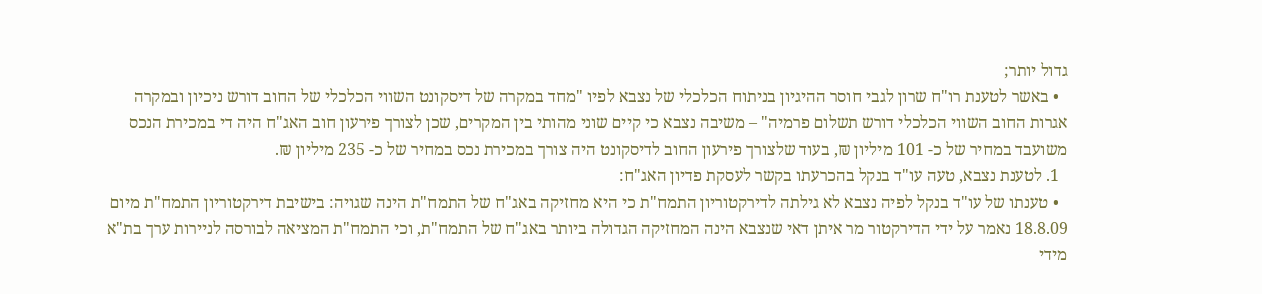גדול יותר;
  • באשר לטענת רו"ח שרון לגבי חוסר ההיגיון בניתוח הכלכלי של נצבא לפיו "מחד במקרה של דיסקונט השווי הכלכלי של החוב דורש ניכיון ובמקרה אגרות החוב השווי הכלכלי דורש תשלום פרמיה" – משיבה נצבא כי קיים שוני מהותי בין המקרים, שכן לצורך פירעון חוב האג"ח היה די במכירת הנכס משועבד במחיר של כ- 101 מיליון ₪, בעוד שלצורך פירעון החוב לדיסקונט היה צורך במכירת נכס במחיר של כ- 235 מיליון ₪.
  1. לטענת נצבא, טעה עו"ד בנקל בהכרעתו בקשר לעסקת פדיון האג"ח:
  • טענתו של עו"ד בנקל לפיה נצבא לא גילתה לדירקטוריון התמח"ת כי היא מחזיקה באג"ח של התמח"ת הינה שגויה: בישיבת דירקטוריון התמח"ת מיום 18.8.09 נאמר על ידי הדירקטור מר איתן דאי שנצבא הינה המחזיקה הגדולה ביותר באג"ח של התמח"ת, וכי התמח"ת המציאה לבורסה לניירות ערך בת"א מידי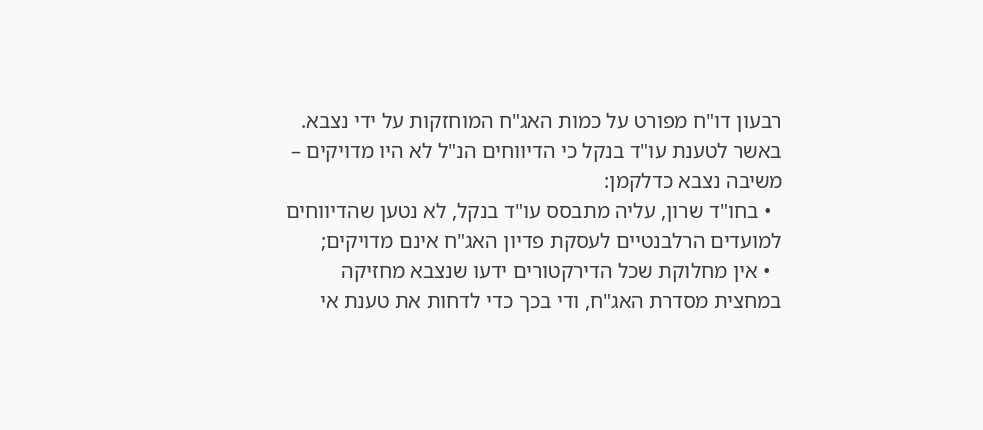רבעון דו"ח מפורט על כמות האג"ח המוחזקות על ידי נצבא. באשר לטענת עו"ד בנקל כי הדיווחים הנ"ל לא היו מדויקים – משיבה נצבא כדלקמן:
  • בחו"ד שרון, עליה מתבסס עו"ד בנקל, לא נטען שהדיווחים למועדים הרלבנטיים לעסקת פדיון האג"ח אינם מדויקים;
  • אין מחלוקת שכל הדירקטורים ידעו שנצבא מחזיקה במחצית מסדרת האג"ח, ודי בכך כדי לדחות את טענת אי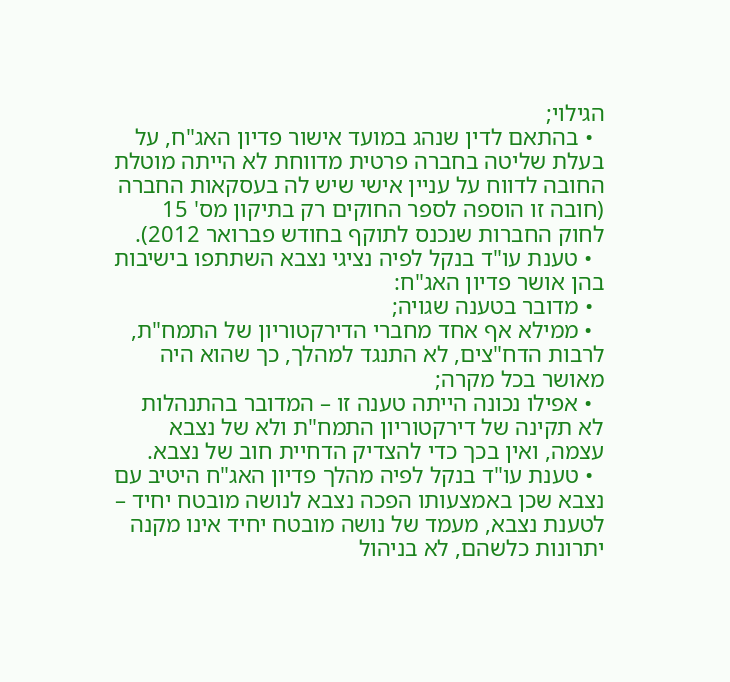הגילוי;
  • בהתאם לדין שנהג במועד אישור פדיון האג"ח, על בעלת שליטה בחברה פרטית מדווחת לא הייתה מוטלת החובה לדווח על עניין אישי שיש לה בעסקאות החברה (חובה זו הוספה לספר החוקים רק בתיקון מס' 15 לחוק החברות שנכנס לתוקף בחודש פברואר 2012).
  • טענת עו"ד בנקל לפיה נציגי נצבא השתתפו בישיבות בהן אושר פדיון האג"ח:
  • מדובר בטענה שגויה;
  • ממילא אף אחד מחברי הדירקטוריון של התמח"ת, לרבות הדח"צים, לא התנגד למהלך, כך שהוא היה מאושר בכל מקרה;
  • אפילו נכונה הייתה טענה זו – המדובר בהתנהלות לא תקינה של דירקטוריון התמח"ת ולא של נצבא עצמה, ואין בכך כדי להצדיק הדחיית חוב של נצבא.
  • טענת עו"ד בנקל לפיה מהלך פדיון האג"ח היטיב עם נצבא שכן באמצעותו הפכה נצבא לנושה מובטח יחיד – לטענת נצבא, מעמד של נושה מובטח יחיד אינו מקנה יתרונות כלשהם, לא בניהול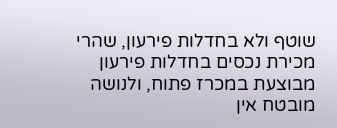שוטף ולא בחדלות פירעון, שהרי מכירת נכסים בחדלות פירעון מבוצעת במכרז פתוח, ולנושה מובטח אין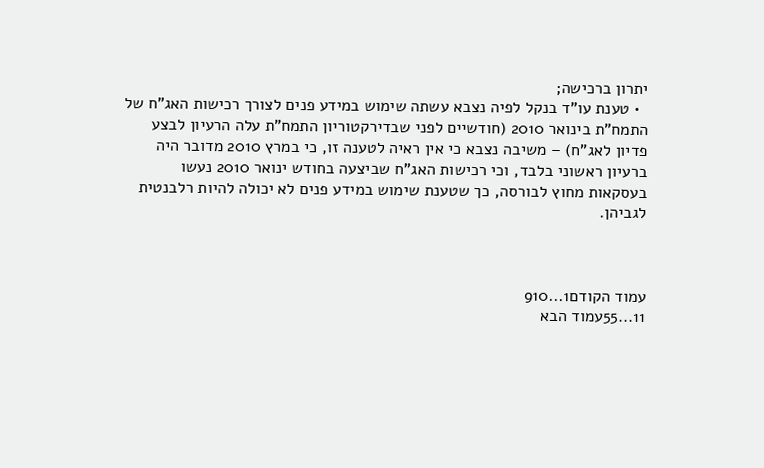יתרון ברכישה;
  • טענת עו"ד בנקל לפיה נצבא עשתה שימוש במידע פנים לצורך רכישות האג"ח של התמח"ת בינואר 2010 (חודשיים לפני שבדירקטוריון התמח"ת עלה הרעיון לבצע פדיון לאג"ח) – משיבה נצבא כי אין ראיה לטענה זו, כי במרץ 2010 מדובר היה ברעיון ראשוני בלבד, וכי רכישות האג"ח שביצעה בחודש ינואר 2010 נעשו בעסקאות מחוץ לבורסה, כך שטענת שימוש במידע פנים לא יכולה להיות רלבנטית לגביהן.



עמוד הקודם1...910
11...55עמוד הבא